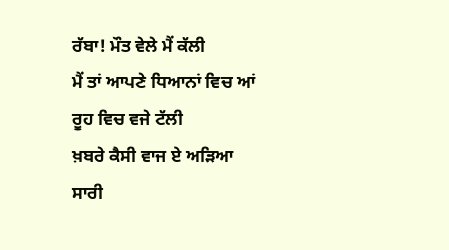ਰੱਬਾ! ਮੌਤ ਵੇਲੇ ਮੈਂ ਕੱਲੀ
ਮੈਂ ਤਾਂ ਆਪਣੇ ਧਿਆਨਾਂ ਵਿਚ ਆਂ
ਰੂਹ ਵਿਚ ਵਜੇ ਟੱਲੀ
ਖ਼ਬਰੇ ਕੈਸੀ ਵਾਜ ਏ ਅੜਿਆ
ਸਾਰੀ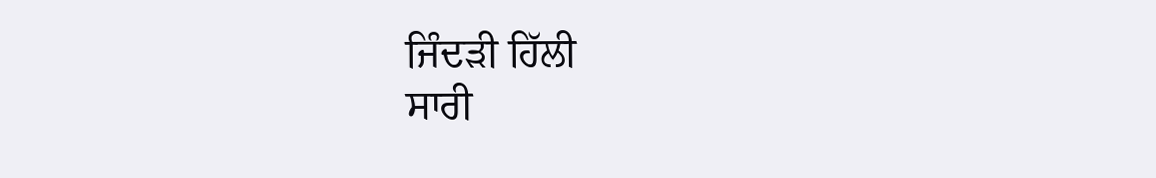ਜਿੰਦੜੀ ਹਿੱਲੀ
ਸਾਰੀ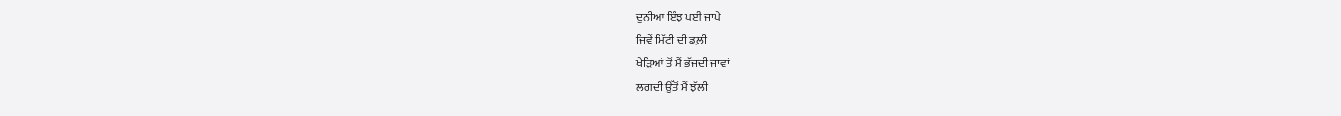ਦੁਨੀਆ ਇੰਝ ਪਈ ਜਾਪੇ
ਜਿਵੇਂ ਮਿੱਟੀ ਦੀ ਡਲ਼ੀ
ਖੇੜਿਆਂ ਤੋਂ ਮੈਂ ਭੱਜਦੀ ਜਾਵਾਂ
ਲਗਦੀ ਉੱਤੋਂ ਮੈਂ ਝੱਲੀ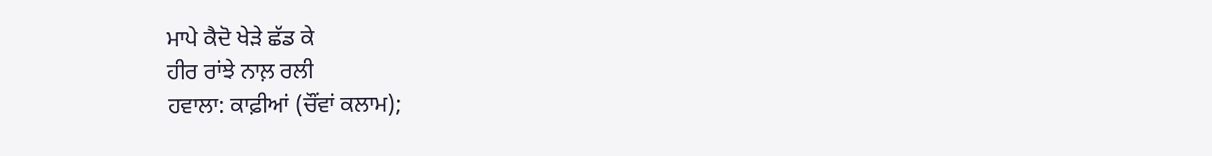ਮਾਪੇ ਕੈਦੋ ਖੇੜੇ ਛੱਡ ਕੇ
ਹੀਰ ਰਾਂਝੇ ਨਾਲ਼ ਰਲੀ
ਹਵਾਲਾ: ਕਾਫ਼ੀਆਂ (ਚੌਂਵਾਂ ਕਲਾਮ);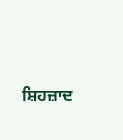ਸ਼ਿਹਜ਼ਾਦ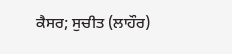ਕੈਸਰ; ਸੁਚੀਤ (ਲਾਹੌਰ)